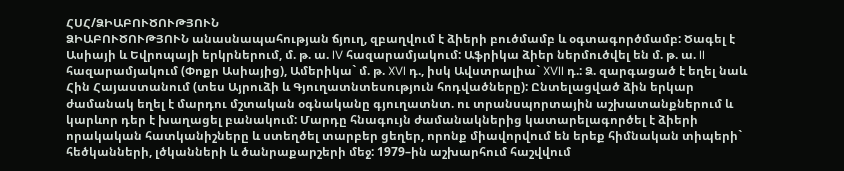ՀՍՀ/ՁԻԱԲՈՒԾՈՒԹՅՈՒՆ
ՁԻԱԲՈՒԾՈՒԹՅՈՒՆ անասնապահության ճյուղ, զբաղվում է ձիերի բուծմամբ և օգտագործմամբ: Ծագել է Ասիայի և Եվրոպայի երկրներում, մ. թ. ա. IV հազարամյակում: Աֆրիկա ձիեր ներմուծվել են մ. թ. ա. II հազարամյակում (Փոքր Ասիայից), Ամերիկա` մ. թ. XVI դ., իսկ Ավստրալիա` XVII դ.: Ձ. զարգացած է եղել նաև Հին Հայաստանում (տես Այրուձի և Գյուղատնտեսություն հոդվածները): Ընտելացված ձին երկար ժամանակ եղել է մարդու մշտական օգնականը գյուղատնտ. ու տրանսպորտային աշխատանքներում և կարևոր դեր է խաղացել բանակում: Մարդը հնագույն ժամանակներից կատարելագործել է ձիերի որակական հատկանիշները և ստեղծել տարբեր ցեղեր, որոնք միավորվում են երեք հիմնական տիպերի` հեծկանների, լծկանների և ծանրաքարշերի մեջ: 1979–ին աշխարհում հաշվվում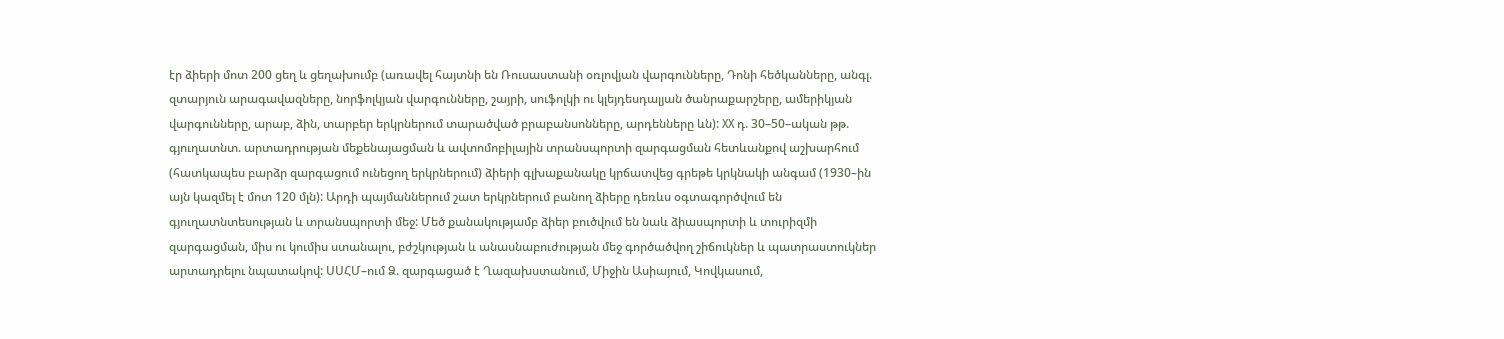էր ձիերի մոտ 200 ցեղ և ցեղախումբ (առավել հայտնի են Ռուսաստանի օռլովյան վարգունները, Դոնի հեծկանները, անգլ. զտարյուն արագավազները, նորֆոլկյան վարգունները, շայրի, սուֆոլկի ու կլեյդեսդալյան ծանրաքարշերը, ամերիկյան վարգունները, արաբ, ձին, տարբեր երկրներում տարածված բրաբանսոնները, արդենները ևն): XX դ. 30–50–ական թթ. գյուղատնտ. արտադրության մեքենայացման և ավտոմոբիլային տրանսպորտի զարգացման հետևանքով աշխարհում (հատկապես բարձր զարգացում ունեցող երկրներում) ձիերի գլխաքանակը կրճատվեց գրեթե կրկնակի անգամ (1930–ին այն կազմել է մոտ 120 մլն): Արդի պայմաններում շատ երկրներում բանող ձիերը դեռևս օգտագործվում են գյուղատնտեսության և տրանսպորտի մեջ: Մեծ քանակությամբ ձիեր բուծվում են նաև ձիասպորտի և տուրիզմի զարգացման, միս ու կումիս ստանալու, բժշկության և անասնաբուժության մեջ գործածվող շիճուկներ և պատրաստուկներ արտադրելու նպատակով: ՍՍՀՄ–ում Ձ. զարգացած է Ղազախստանում, Միջին Ասիայում, Կովկասում,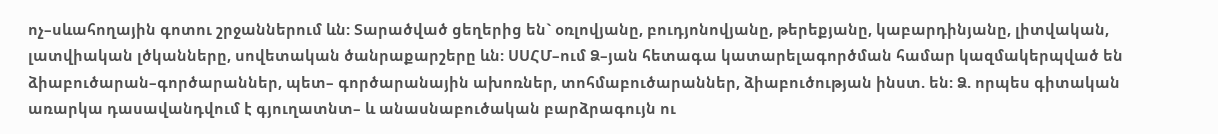ոչ–սևահողային գոտու շրջաններում ևն: Տարածված ցեղերից են` օռլովյանը, բուդյոնովյանը, թերեքյանը, կաբարդինյանը, լիտվական, լատվիական լծկանները, սովետական ծանրաքարշերը ևն: ՍՍՀՄ–ում Ձ–յան հետագա կատարելագործման համար կազմակերպված են ձիաբուծարան–գործարաններ, պետ– գործարանային ախոռներ, տոհմաբուծարաններ, ձիաբուծության ինստ. են: Ձ. որպես գիտական առարկա դասավանդվում է գյուղատնտ– և անասնաբուծական բարձրագույն ու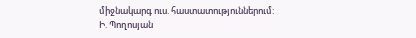միջնակարգ ուս. հաստատություններում:
Ի. Պողոսյան